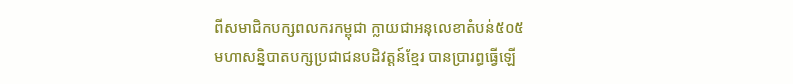ពីសមាជិកបក្សពលករកម្ពុជា ក្លាយជាអនុលេខាតំបន់៥០៥
មហាសន្និបាតបក្សប្រជាជនបដិវត្តន៍ខ្មែរ បានប្រារព្ធធ្វើឡើ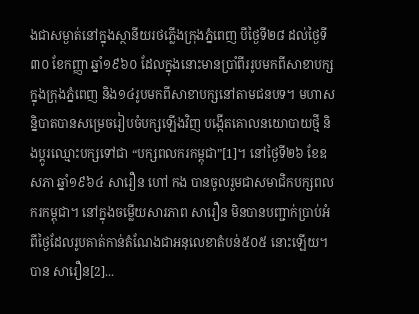ងជាសម្ងាត់នៅក្នុងស្ថានីយរថភ្លើងក្រុងភ្នំពេញ បីថ្ងៃទី២៨ ដល់ថ្ងៃទី៣០ ខែកញ្ញា ឆ្នាំ១៩៦០ ដែលក្នុងនោះមានប្រាំពីររូបមកពីសាខាបក្សក្នុងក្រុងភ្នំពេញ និង១៤រូបមកពីសាខាបក្សនៅតាមជនបទ។ មហាសន្និបាតបានសម្រេចរៀបចំបក្សឡើងវិញ បង្កើតគោលនយោបាយថ្មី និងប្ដូរឈ្មោះបក្សទៅជា “បក្សពលករកម្ពុជា”[1]។ នៅថ្ងៃទី២៦ ខែឧសភា ឆ្នាំ១៩៦៤ សារឿន ហៅ កង បានចូលរួមជាសមាជិកបក្សពលករកម្ពុជា។ នៅក្នុងចម្លើយសារភាព សារឿន មិនបានបញ្ជាក់ប្រាប់អំពីថ្ងៃដែលរូបគាត់កាន់តំណែងជាអនុលេខាតំបន់៥០៥ នោះឡើយ។ បាន សារឿន[2]...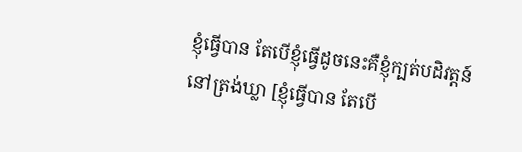ខ្ញុំធ្វើបាន តែបើខ្ញុំធ្វើដូចនេះគឺខ្ញុំក្បត់បដិវត្តន៍
នៅត្រង់ឃ្លា [ខ្ញុំធ្វើបាន តែបើ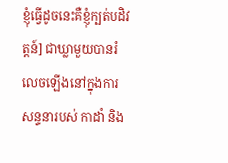ខ្ញុំធ្វើដូចនេះគឺខ្ញុំក្បត់បដិវត្តន៍] ជាឃ្លាមួយបានរំលេចឡើងនៅក្នុងការសន្ទនារបស់ កាដាំ និង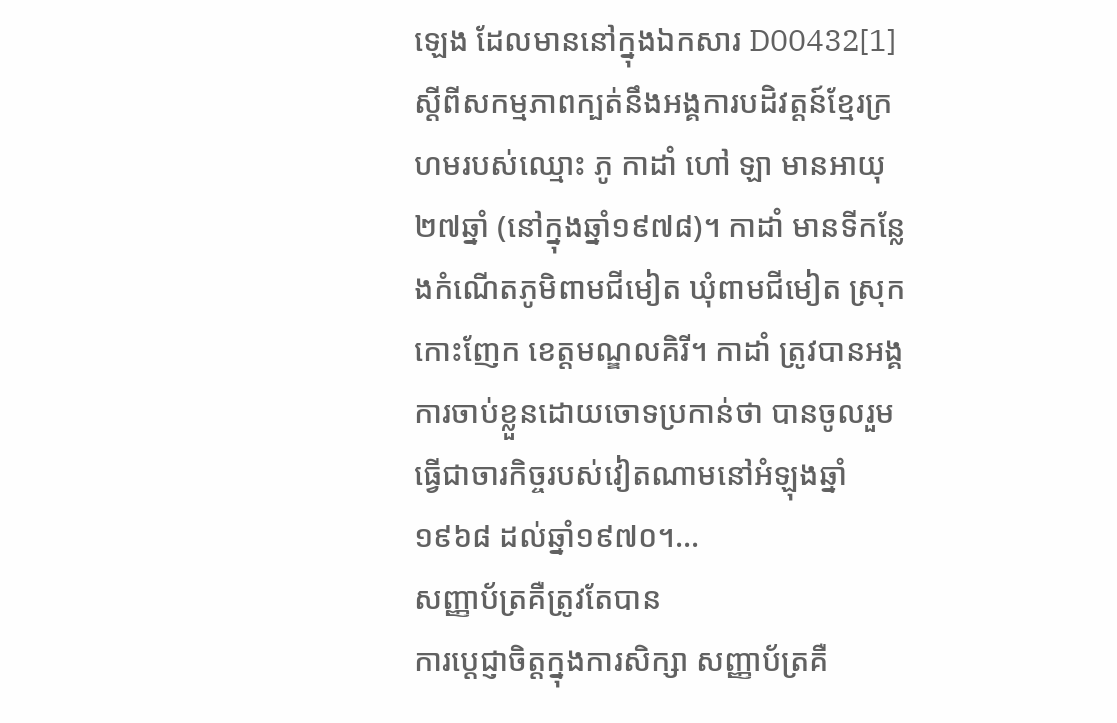ឡេង ដែលមាននៅក្នុងឯកសារ D00432[1] ស្ដីពីសកម្មភាពក្បត់នឹងអង្គការបដិវត្តន៍ខ្មែរក្រហមរបស់ឈ្មោះ ភូ កាដាំ ហៅ ឡា មានអាយុ២៧ឆ្នាំ (នៅក្នុងឆ្នាំ១៩៧៨)។ កាដាំ មានទីកន្លែងកំណើតភូមិពាមជីមៀត ឃុំពាមជីមៀត ស្រុកកោះញែក ខេត្តមណ្ឌលគិរី។ កាដាំ ត្រូវបានអង្គការចាប់ខ្លួនដោយចោទប្រកាន់ថា បានចូលរួមធ្វើជាចារកិច្ចរបស់វៀតណាមនៅអំឡុងឆ្នាំ១៩៦៨ ដល់ឆ្នាំ១៩៧០។...
សញ្ញាប័ត្រគឺត្រូវតែបាន
ការប្ដេជ្ញាចិត្តក្នុងការសិក្សា សញ្ញាប័ត្រគឺ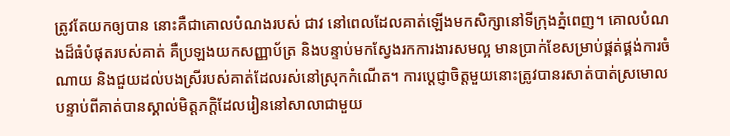ត្រូវតែយកឲ្យបាន នោះគឺជាគោលបំណងរបស់ ជាវ នៅពេលដែលគាត់ឡើងមកសិក្សានៅទីក្រុងភ្នំពេញ។ គោលបំណងដ៏ធំបំផុតរបស់គាត់ គឺប្រឡងយកសញ្ញាប័ត្រ និងបន្ទាប់មកស្វែងរកការងារសមល្អ មានប្រាក់ខែសម្រាប់ផ្គត់ផ្គង់ការចំណាយ និងជួយដល់បងស្រីរបស់គាត់ដែលរស់នៅស្រុកកំណើត។ ការប្ដេជ្ញាចិត្តមួយនោះត្រូវបានរសាត់បាត់ស្រមោលបន្ទាប់ពីគាត់បានស្គាល់មិត្តភក្ដិដែលរៀននៅសាលាជាមួយ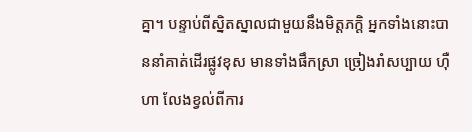គ្នា។ បន្ទាប់ពីស្និតស្នាលជាមួយនឹងមិត្តភក្ដិ អ្នកទាំងនោះបាននាំគាត់ដើរផ្លូវខុស មានទាំងផឹកស្រា ច្រៀងរាំសប្បាយ ហ៊ឺហា លែងខ្វល់ពីការ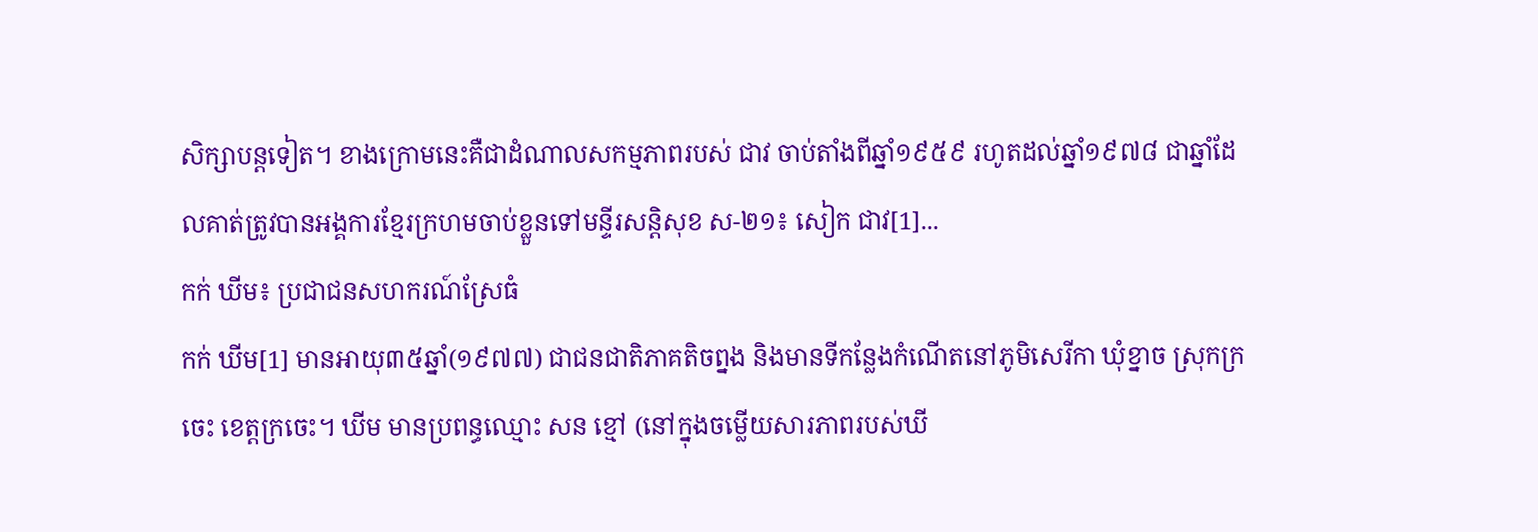សិក្សាបន្តទៀត។ ខាងក្រោមនេះគឺជាដំណាលសកម្មភាពរបស់ ជាវ ចាប់តាំងពីឆ្នាំ១៩៥៩ រហូតដល់ឆ្នាំ១៩៧៨ ជាឆ្នាំដែលគាត់ត្រូវបានអង្គការខ្មែរក្រហមចាប់ខ្លួនទៅមន្ទីរសន្តិសុខ ស-២១៖ សៀក ជាវ[1]...
កក់ ឃីម៖ ប្រជាជនសហករណ៍ស្រែធំ
កក់ ឃីម[1] មានអាយុ៣៥ឆ្នាំ(១៩៧៧) ជាជនជាតិភាគតិចព្នង និងមានទីកន្លែងកំណើតនៅភូមិសេរីកា ឃុំខ្នាច ស្រុកក្រចេះ ខេត្តក្រចេះ។ ឃីម មានប្រពន្ធឈ្មោះ សន ខ្មៅ (នៅក្នុងចម្លើយសារភាពរបស់ឃី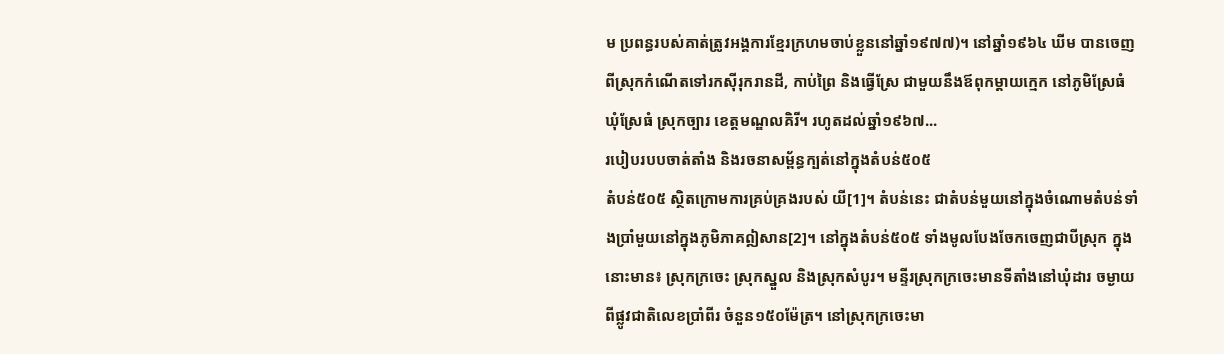ម ប្រពន្ធរបស់គាត់ត្រូវអង្គការខ្មែរក្រហមចាប់ខ្លួននៅឆ្នាំ១៩៧៧)។ នៅឆ្នាំ១៩៦៤ ឃីម បានចេញពីស្រុកកំណើតទៅរកស៊ីរុករានដី, កាប់ព្រៃ និងធ្វើស្រែ ជាមួយនឹងឪពុកម្ដាយក្មេក នៅភូមិស្រែធំ ឃុំស្រែធំ ស្រុកច្បារ ខេត្តមណ្ឌលគិរី។ រហូតដល់ឆ្នាំ១៩៦៧...
របៀបរបបចាត់តាំង និងរចនាសម្ព័ន្ធក្បត់នៅក្នុងតំបន់៥០៥
តំបន់៥០៥ ស្ថិតក្រោមការគ្រប់គ្រងរបស់ យី[1]។ តំបន់នេះ ជាតំបន់មួយនៅក្នុងចំណោមតំបន់ទាំងប្រាំមួយនៅក្នុងភូមិភាគឦសាន[2]។ នៅក្នុងតំបន់៥០៥ ទាំងមូលបែងចែកចេញជាបីស្រុក ក្នុងនោះមាន៖ ស្រុកក្រចេះ ស្រុកស្នួល និងស្រុកសំបូរ។ មន្ទីរស្រុកក្រចេះមានទីតាំងនៅឃុំដារ ចម្ងាយពីផ្លូវជាតិលេខប្រាំពីរ ចំនួន១៥០ម៉ែត្រ។ នៅស្រុកក្រចេះមា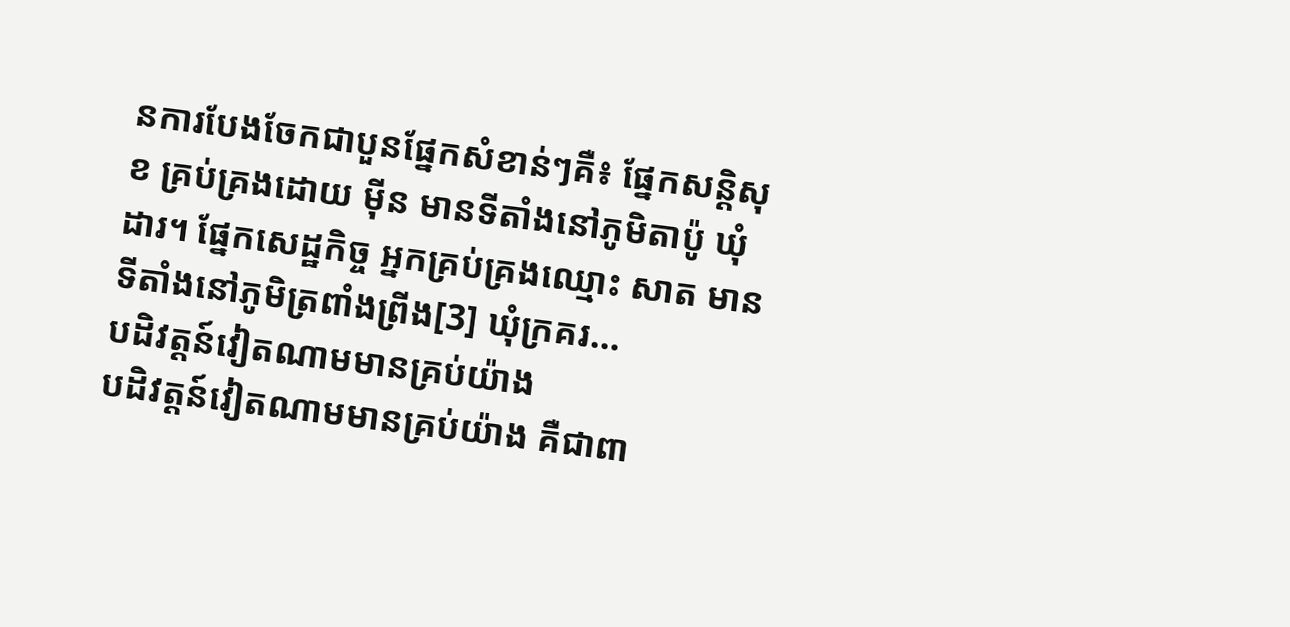នការបែងចែកជាបួនផ្នែកសំខាន់ៗគឺ៖ ផ្នែកសន្តិសុខ គ្រប់គ្រងដោយ ម៉ីន មានទីតាំងនៅភូមិតាប៉ូ ឃុំដារ។ ផ្នែកសេដ្ឋកិច្ច អ្នកគ្រប់គ្រងឈ្មោះ សាត មានទីតាំងនៅភូមិត្រពាំងព្រីង[3] ឃុំក្រគរ...
បដិវត្តន៍វៀតណាមមានគ្រប់យ៉ាង
បដិវត្តន៍វៀតណាមមានគ្រប់យ៉ាង គឺជាពា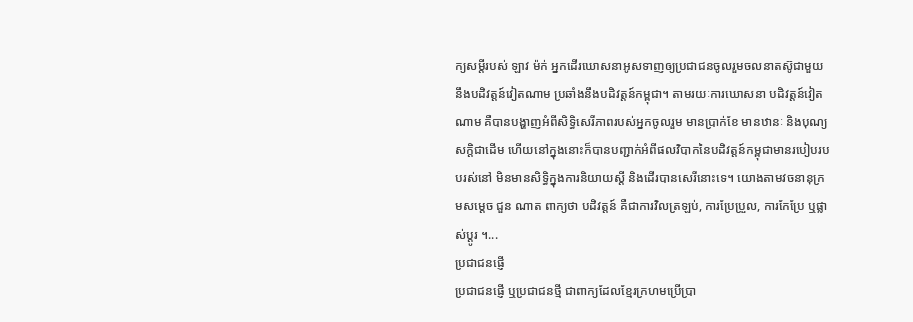ក្យសម្ដីរបស់ ឡាវ ម៉ក់ អ្នកដើរឃោសនាអូសទាញឲ្យប្រជាជនចូលរួមចលនាតស៊ូជាមួយនឹងបដិវត្តន៍វៀតណាម ប្រឆាំងនឹងបដិវត្តន៍កម្ពុជា។ តាមរយៈការឃោសនា បដិវត្តន៍វៀតណាម គឺបានបង្ហាញអំពីសិទ្ធិសេរីភាពរបស់អ្នកចូលរួម មានប្រាក់ខែ មានឋានៈ និងបុណ្យសក្ដិជាដើម ហើយនៅក្នុងនោះក៏បានបញ្ជាក់អំពីផលវិបាកនៃបដិវត្តន៍កម្ពុជាមានរបៀបរបបរស់នៅ មិនមានសិទ្ធិក្នុងការនិយាយស្ដី និងដើរបានសេរីនោះទេ។ យោងតាមវចនានុក្រមសម្ដេច ជួន ណាត ពាក្យថា បដិវត្តន៍ គឺជាការវិលត្រឡប់, ការប្រែប្រួល, ការកែប្រែ ឬផ្លាស់ប្ដូរ ។...
ប្រជាជនផ្ញើ
ប្រជាជនផ្ញើ ឬប្រជាជនថ្មី ជាពាក្យដែលខ្មែរក្រហមប្រើប្រា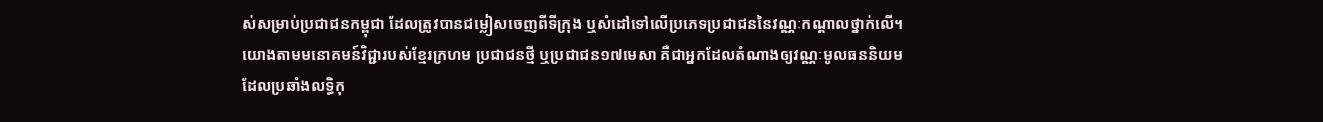ស់សម្រាប់ប្រជាជនកម្ពុជា ដែលត្រូវបានជម្លៀសចេញពីទីក្រុង ឬសំដៅទៅលើប្រភេទប្រជាជននៃវណ្ណៈកណ្ដាលថ្នាក់លើ។ យោងតាមមនោគមន៍វិជ្ជារបស់ខ្មែរក្រហម ប្រជាជនថ្មី ឬប្រជាជន១៧មេសា គឺជាអ្នកដែលតំណាងឲ្យវណ្ណៈមូលធននិយម ដែលប្រឆាំងលទ្ធិកុ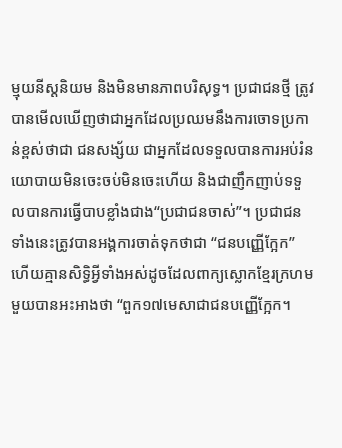ម្មុយនីស្ដនិយម និងមិនមានភាពបរិសុទ្ធ។ ប្រជាជនថ្មី ត្រូវបានមើលឃើញថាជាអ្នកដែលប្រឈមនឹងការចោទប្រកាន់ខ្ពស់ថាជា ជនសង្ស័យ ជាអ្នកដែលទទួលបានការអប់រំនយោបាយមិនចេះចប់មិនចេះហើយ និងជាញឹកញាប់ទទួលបានការធ្វើបាបខ្លាំងជាង“ប្រជាជនចាស់”។ ប្រជាជនទាំងនេះត្រូវបានអង្គការចាត់ទុកថាជា “ជនបញ្ញើក្អែក” ហើយគ្មានសិទ្ធិអ្វីទាំងអស់ដូចដែលពាក្យស្លោកខ្មែរក្រហមមួយបានអះអាងថា “ពួក១៧មេសាជាជនបញ្ញើក្អែក។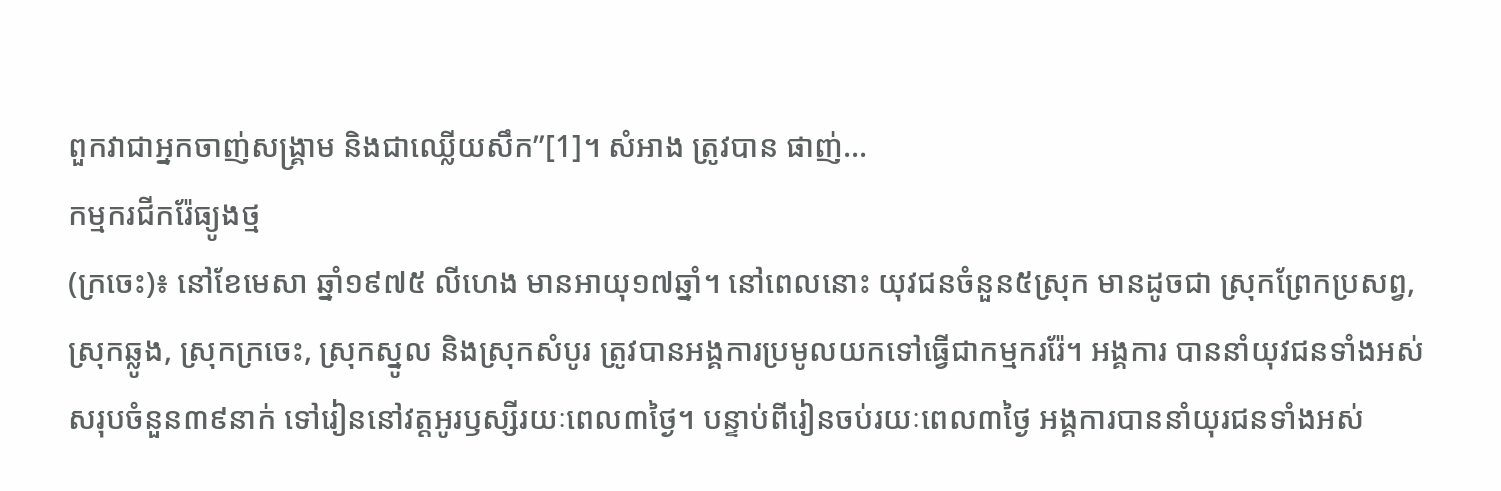ពួកវាជាអ្នកចាញ់សង្រ្គាម និងជាឈ្លើយសឹក”[1]។ សំអាង ត្រូវបាន ផាញ់...
កម្មករជីករ៉ែធ្យូងថ្ម
(ក្រចេះ)៖ នៅខែមេសា ឆ្នាំ១៩៧៥ លីហេង មានអាយុ១៧ឆ្នាំ។ នៅពេលនោះ យុវជនចំនួន៥ស្រុក មានដូចជា ស្រុកព្រែកប្រសព្វ, ស្រុកឆ្លូង, ស្រុកក្រចេះ, ស្រុកស្នូល និងស្រុកសំបូរ ត្រូវបានអង្គការប្រមូលយកទៅធ្វើជាកម្មកររ៉ែ។ អង្គការ បាននាំយុវជនទាំងអស់សរុបចំនួន៣៩នាក់ ទៅរៀននៅវត្តអូរឫស្សីរយៈពេល៣ថ្ងៃ។ បន្ទាប់ពីរៀនចប់រយៈពេល៣ថ្ងៃ អង្គការបាននាំយុរជនទាំងអស់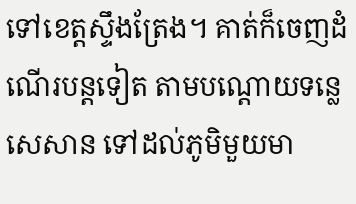ទៅខេត្តស្ទឹងត្រែង។ គាត់ក៏ចេញដំណើរបន្តទៀត តាមបណ្ដោយទន្លេសេសាន ទៅដល់ភូមិមួយមា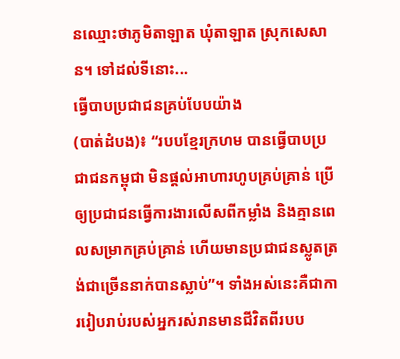នឈ្មោះថាភូមិតាឡាត ឃុំតាឡាត ស្រុកសេសាន។ ទៅដល់ទីនោះ...
ធ្វើបាបប្រជាជនគ្រប់បែបយ៉ាង
(បាត់ដំបង)៖ “របបខ្មែរក្រហម បានធ្វើបាបប្រជាជនកម្ពុជា មិនផ្ដល់អាហារហូបគ្រប់គ្រាន់ ប្រើឲ្យប្រជាជនធ្វើការងារលើសពីកម្លាំង និងគ្មានពេលសម្រាកគ្រប់គ្រាន់ ហើយមានប្រជាជនស្លូតត្រង់ជាច្រើននាក់បានស្លាប់”។ ទាំងអស់នេះគឺជាការរៀបរាប់របស់អ្នករស់រានមានជីវិតពីរបប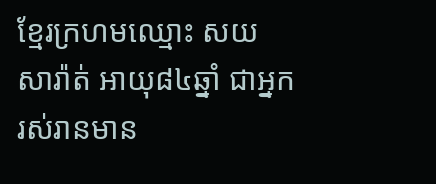ខ្មែរក្រហមឈ្មោះ សយ សារ៉ាត់ អាយុ៨៤ឆ្នាំ ជាអ្នករស់រានមាន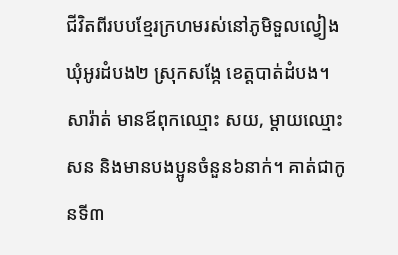ជីវិតពីរបបខ្មែរក្រហមរស់នៅភូមិទួលល្វៀង ឃុំអូរដំបង២ ស្រុកសង្កែ ខេត្តបាត់ដំបង។ សារ៉ាត់ មានឪពុកឈ្មោះ សយ, ម្ដាយឈ្មោះ សន និងមានបងប្អូនចំនួន៦នាក់។ គាត់ជាកូនទី៣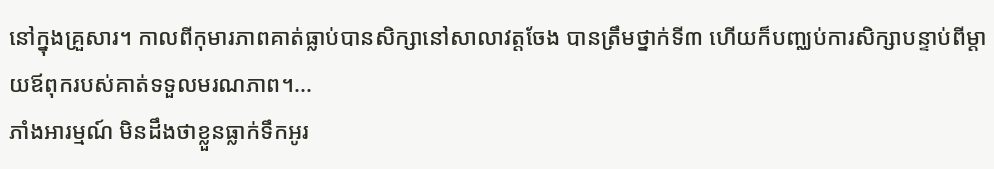នៅក្នុងគ្រួសារ។ កាលពីកុមារភាពគាត់ធ្លាប់បានសិក្សានៅសាលាវត្តចែង បានត្រឹមថ្នាក់ទី៣ ហើយក៏បញ្ឈប់ការសិក្សាបន្ទាប់ពីម្ដាយឪពុករបស់គាត់ទទួលមរណភាព។...
ភាំងអារម្មណ៍ មិនដឹងថាខ្លួនធ្លាក់ទឹកអូរ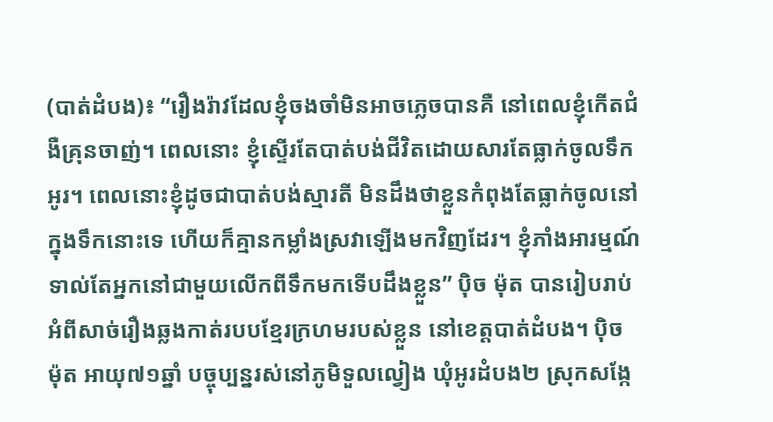(បាត់ដំបង)៖ “រឿងរ៉ាវដែលខ្ញុំចងចាំមិនអាចភ្លេចបានគឺ នៅពេលខ្ញុំកើតជំងឺគ្រុនចាញ់។ ពេលនោះ ខ្ញុំស្ទើរតែបាត់បង់ជីវិតដោយសារតែធ្លាក់ចូលទឹកអូរ។ ពេលនោះខ្ញុំដូចជាបាត់បង់ស្មារតី មិនដឹងថាខ្លួនកំពុងតែធ្លាក់ចូលនៅក្នុងទឹកនោះទេ ហើយក៏គ្មានកម្លាំងស្រវាឡើងមកវិញដែរ។ ខ្ញុំភាំងអារម្មណ៍ទាល់តែអ្នកនៅជាមួយលើកពីទឹកមកទើបដឹងខ្លួន” ប៉ិច ម៉ុត បានរៀបរាប់អំពីសាច់រឿងឆ្លងកាត់របបខ្មែរក្រហមរបស់ខ្លួន នៅខេត្តបាត់ដំបង។ ប៉ិច ម៉ុត អាយុ៧១ឆ្នាំ បច្ចុប្បន្នរស់នៅភូមិទួលល្វៀង ឃុំអូរដំបង២ ស្រុកសង្កែ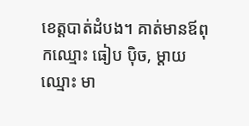ខេត្តបាត់ដំបង។ គាត់មានឪពុកឈ្មោះ ធៀប ប៉ិច, ម្ដាយឈ្មោះ មា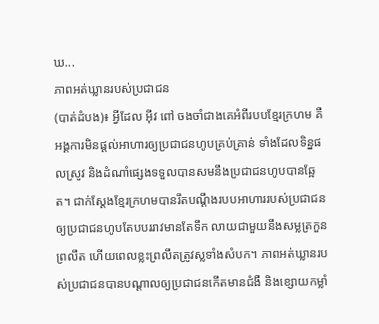ឃ...
ភាពអត់ឃ្លានរបស់ប្រជាជន
(បាត់ដំបង)៖ អ្វីដែល អ៊ីវ ពៅ ចងចាំជាងគេអំពីរបបខ្មែរក្រហម គឺអង្គការមិនផ្ដល់អាហារឲ្យប្រជាជនហូបគ្រប់គ្រាន់ ទាំងដែលទិន្នផលស្រូវ និងដំណាំផ្សេងទទួលបានសមនឹងប្រជាជនហូបបានឆ្អែត។ ជាក់ស្ដែងខ្មែរក្រហមបានរឹតបណ្តឹងរបបអាហាររបស់ប្រជាជន ឲ្យប្រជាជនហូបតែបបររាវមានតែទឹក លាយជាមួយនឹងសម្លត្រកួន ព្រលឹត ហើយពេលខ្លះព្រលឹតត្រូវស្លទាំងសំបក។ ភាពអត់ឃ្លានរបស់ប្រជាជនបានបណ្ដាលឲ្យប្រជាជនកើតមានជំងឺ និងខ្សោយកម្លាំ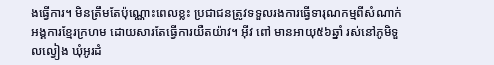ងធ្វើការ។ មិនត្រឹមតែប៉ុណ្ណោះពេលខ្លះ ប្រជាជនត្រូវទទួលរងការធ្វើទារុណកម្មពីសំណាក់អង្គការខ្មែរក្រហម ដោយសារតែធ្វើការយឺតយ៉ាវ។ អ៊ីវ ពៅ មានអាយុ៥៦ឆ្នាំ រស់នៅភូមិទួលល្វៀង ឃុំអូរដំ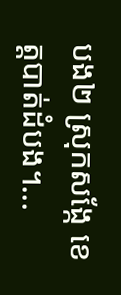បង២ ស្រុកសង្កែ ខេត្តបាត់ដំបង។...